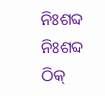ନିଃଶବ୍ଦ
ନିଃଶବ୍ଦ
ଠିକ୍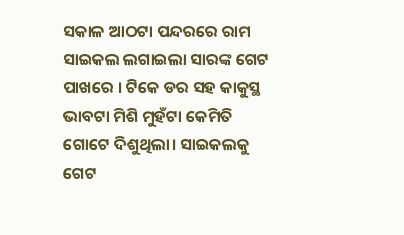ସକାଳ ଆଠଟା ପନ୍ଦରରେ ରାମ ସାଇକଲ ଲଗାଇଲା ସାରଙ୍କ ଗେଟ ପାଖରେ । ଟିକେ ଡର ସହ କାକୁସ୍ଥ ଭାବଟା ମିଶି ମୁହଁଟା କେମିତି ଗୋଟେ ଦିଶୁଥିଲା। ସାଇକଲକୁ ଗେଟ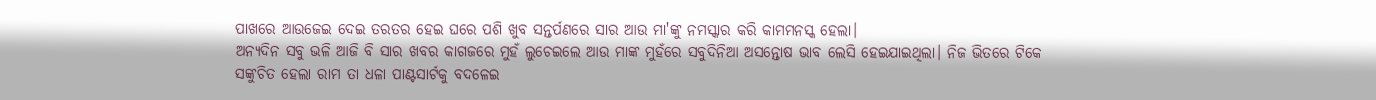ପାଖରେ ଆଉଜେଇ ଦେଇ ତରତର ହେଇ ଘରେ ପଶି ଖୁବ ସନ୍ତର୍ପଣରେ ସାର ଆଉ ମା'ଙ୍କୁ ନମସ୍କାର କରି କାମମନସ୍କ ହେଲା।
ଅନ୍ୟଦିନ ସବୁ ଭଳି ଆଜି ବି ସାର ଖବର କାଗଜରେ ମୁହଁ ଲୁଚେଇଲେ ଆଉ ମାଙ୍କ ମୁହଁରେ ସବୁଦିନିଆ ଅସନ୍ତୋଷ ଭାବ ଲେସି ହେଇଯାଇଥିଲା। ନିଜ ଭିତରେ ଟିକେ ସଙ୍କୁଚିତ ହେଲା ରାମ ତା ଧଳା ପାଣ୍ଟସାର୍ଟକୁ ବଦଳେଇ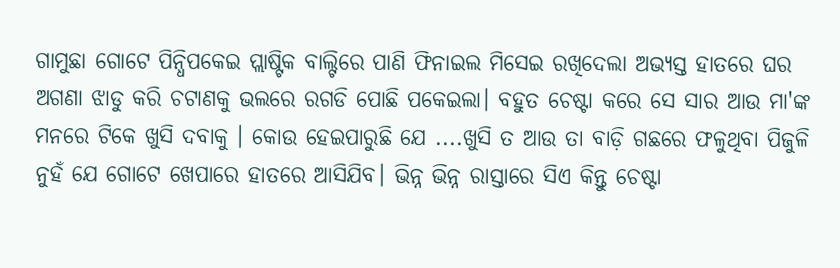ଗାମୁଛା ଗୋଟେ ପିନ୍ଧିପକେଇ ପ୍ଲାଷ୍ଟିକ ବାଲ୍ଟିରେ ପାଣି ଫିନାଇଲ ମିସେଇ ରଖିଦେଲା ଅଭ୍ୟସ୍ତ ହାତରେ ଘର ଅଗଣା ଝାଡୁ କରି ଚଟାଣକୁ ଭଲରେ ରଗଡି ପୋଛି ପକେଇଲା। ବହୁତ ଚେଷ୍ଟା କରେ ସେ ସାର ଆଉ ମା'ଙ୍କ ମନରେ ଟିକେ ଖୁସି ଦବାକୁ । କୋଉ ହେଇପାରୁଛି ଯେ ....ଖୁସି ତ ଆଉ ତା ବାଡ଼ି ଗଛରେ ଫଳୁଥିବା ପିଜୁଳି ନୁହଁ ଯେ ଗୋଟେ ଖେପାରେ ହାତରେ ଆସିଯିବ। ଭିନ୍ନ ଭିନ୍ନ ରାସ୍ତାରେ ସିଏ କିନ୍ତୁ ଚେଷ୍ଟା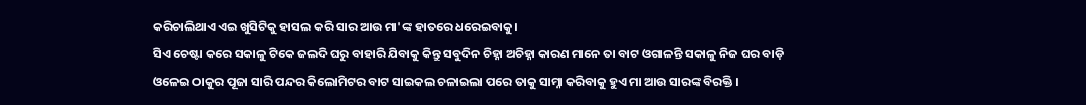କରିଚାଲିଥାଏ ଏଇ ଖୁସିଟିକୁ ହାସଲ କରି ସାର ଆଉ ମା'ଙ୍କ ହାତରେ ଧରେଇବାକୁ।
ସିଏ ଚେଷ୍ଟା କରେ ସକାଳୁ ଟିକେ ଜଲଦି ଘରୁ ବାହାରି ଯିବାକୁ କିନ୍ତୁ ସବୁଦିନ ଚିହ୍ନା ଅଚିହ୍ନା କାରଣ ମାନେ ତା ବାଟ ଓଗାଳନ୍ତି ସକାଳୁ ନିଜ ଘର ବାଡ଼ି ଓଳେଇ ଠାକୁର ପୂଜା ସାରି ପନ୍ଦର କିଲୋମିଟର ବାଟ ସାଇକଲ ଚଳାଇଲା ପରେ ତାକୁ ସାମ୍ନା କରିବାକୁ ହୁଏ ମା ଆଉ ସାରଙ୍କ ବିରକ୍ତି ।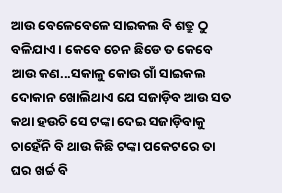ଆଉ ବେଳେବେଳେ ସାଇକଲ ବି ଶତ୍ରୁ ଠୁ ବଳିଯାଏ। କେବେ ଚେନ ଛିଡେ ତ କେବେ ଆଉ କଣ...ସକାଳୁ କୋଉ ଗାଁ ସାଇକଲ ଦୋକାନ ଖୋଲିଥାଏ ଯେ ସଜାଡ଼ିବ ଆଉ ସତ କଥା ହଉଚି ସେ ଟଙ୍କା ଦେଇ ସଜାଡ଼ିବାକୁ ଚାହେଁନି ବି ଥାଉ କିଛି ଟଙ୍କା ପକେଟରେ ତା ଘର ଖର୍ଚ୍ଚ ବି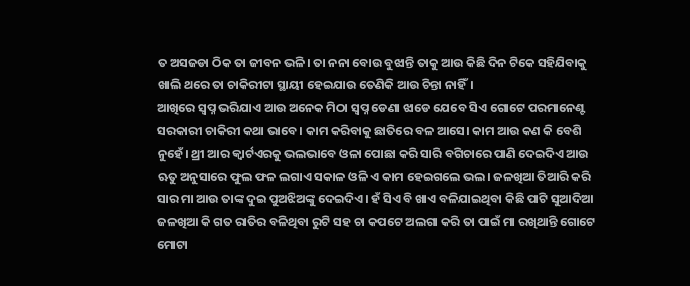ତ ଅସଜଡା ଠିକ ତା ଜୀବନ ଭଳି। ତା ନନା ବୋଉ ବୁଝାନ୍ତି ତାକୁ ଆଉ କିଛି ଦିନ ଟିକେ ସହିଯିବାକୁ ଖାଲି ଥରେ ତା ଚାକିରୀଟା ସ୍ଥାୟୀ ହେଇଯାଉ ତେଣିକି ଆଉ ଚିନ୍ତା ନାହିଁ।
ଆଖିରେ ସ୍ୱପ୍ନ ଭରିଯାଏ ଆଉ ଅନେକ ମିଠା ସ୍ୱପ୍ନ ଡେଣା ଝାଡେ ଯେବେ ସିଏ ଗୋଟେ ପରମାନେଣ୍ଟ ସରକାରୀ ଚାକିରୀ କଥା ଭାବେ। କାମ କରିବାକୁ ଛାତିରେ ବଳ ଆସେ। କାମ ଆଉ କଣ କି ବେଶି ନୁହେଁ। ଥ୍ରୀ ଆର କ୍ୱାର୍ଟଏରକୁ ଭଲଭାବେ ଓଳା ପୋଛା କରି ସାରି ବଗିଚାରେ ପାଣି ଦେଇଦିଏ ଆଉ ଋତୁ ଅନୁସାରେ ଫୁଲ ଫଳ ଲଗାଏ ସକାଳ ଓଳି ଏ କାମ ହେଇଗଲେ ଭଲ। ଜଳଖିଆ ତିଆରି କରି ସାର ମା ଆଉ ତାଙ୍କ ଦୁଇ ପୁଅଝିଅଙ୍କୁ ଦେଇଦିଏ। ହଁ ସିଏ ବି ଖାଏ ବଳିଯାଇଥିବା କିଛି ପାଟି ସୁଆଦିଆ ଜଳଖିଆ କି ଗତ ରାତିର ବଳିଥିବା ରୁଟି ସହ ଚା କପଟେ ଅଲଗା କରି ତା ପାଇଁ ମା ରଖିଥାନ୍ତି ଗୋଟେ ମୋଟା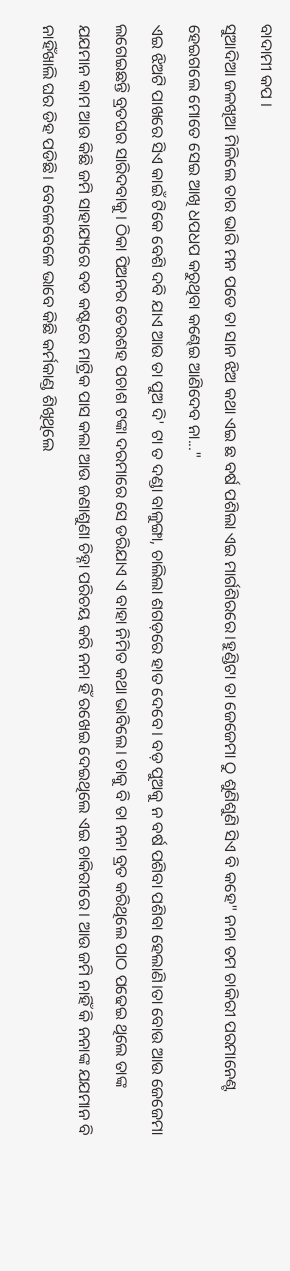ବାଦାମୀ କପ ।
ସୁଆଦିଆ ଜଳଖିଆ ମିଳିଲେ ତାର ଭାରି ମନ ପଡେ ତା ସାନ ଝିଅ କଥା ଏଇ ଛ ବର୍ଷ ପଶିଲା ଏଇ ମାର୍ଗଶିରରେ।ହୁଣ୍ଡିଟା ତା ଜେଜେମା ଠୁ ଶୁଣିଶୁଣି ସିଏ ବି କହେ" ନନା ତମ ଚାକିରୀ ପରମାନେଣ୍ଟ ହେଇଗଲେ ମୋତେ ସେଇ ଆଖି ଧପଧପ କରୁଥିବା କଣ୍ଢେଇ ଆଣିଦେବ ନା..."
ଏଇ ଝିଅଟି ପାଖରେ ସିଏ କାଇଁ ଟିକେ ବେଶି ଦବି ଯାଏ ଆଉ ତା ପୁଅ ଦି' ଟା ତ ଦଣ୍ଡା ବାଳୁଙ୍ଗା, ଚାଲିଲା ଶଗଡ଼ରେ ହାତ ଦେବେ। ବଡ଼ ପୁଅକୁ ନ ବର୍ଷ ପଶିବା ପଶିବା ହେଲାଣି।ତା ବୋଉ ଆଉ ଜେଜେମା ଲଗେଇଛନ୍ତି ବ୍ରତଘର ସାରିଦବାକୁ। ଠିକା ପିଅନର ତେରଶହ ପଚାଶ ଟଙ୍କା ଦରମାରେ ସେ ଡରିଯାଏ ଏ ବାହା ନିମିତ କଥା ଭାବିଲେ। ତାକୁ ବି ତା ନନା ବ୍ରତ କରିଥିଲେ ପାଠ ପଢେଇ ଥିଲେ ତାଙ୍କ ଯଯମାନ କାମ ଆଉ କିଛି ଜମି ସାହାଯ୍ୟରେ ବଡ କଷ୍ଟରେ ମାଟ୍ରିକ ପାସ କଲା ଆଉ ଜଣାଶୁଣା ଚିହ୍ନା ପରିଚୟ କରି ନନା ହିଁ ରଖେଇ ଦେଇଥିଲେ ଏଇ ଚାକିରୀରେ। ଆଉ ଜମି ନାହିଁ କି ନନାଙ୍କ ଯଯମାନ ବି ନାହିଁଖାଲି ଘର ଡିହ ପଡିଛି। ବେଳେବେଳେ ଭାବେ କିଛି କର୍ମକାଣ୍ଡ ଶିଖିଥିଲେ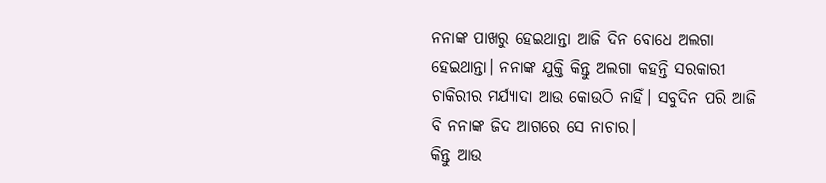ନନାଙ୍କ ପାଖରୁ ହେଇଥାନ୍ତା ଆଜି ଦିନ ବୋଧେ ଅଲଗା ହେଇଥାନ୍ତା। ନନାଙ୍କ ଯୁକ୍ତି କିନ୍ତୁ ଅଲଗା କହନ୍ତି ସରକାରୀ ଚାକିରୀର ମର୍ଯ୍ୟାଦା ଆଉ କୋଉଠି ନାହିଁ। ସବୁଦିନ ପରି ଆଜି ବି ନନାଙ୍କ ଜିଦ ଆଗରେ ସେ ନାଚାର।
କିନ୍ତୁ ଆଉ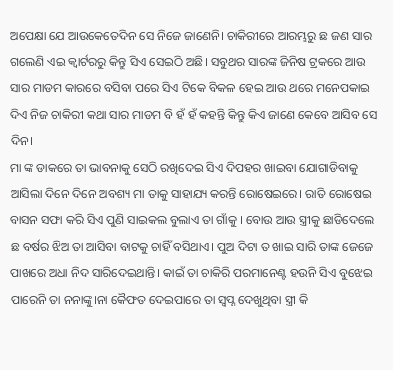ଅପେକ୍ଷା ଯେ ଆଉକେତେଦିନ ସେ ନିଜେ ଜାଣେନି। ଚାକିରୀରେ ଆରମ୍ଭରୁ ଛ ଜଣ ସାର ଗଲେଣି ଏଇ କ୍ୱାର୍ଟରରୁ କିନ୍ତୁ ସିଏ ସେଇଠି ଅଛି। ସବୁଥର ସାରଙ୍କ ଜିନିଷ ଟ୍ରକରେ ଆଉ ସାର ମାଡମ କାରରେ ବସିବା ପରେ ସିଏ ଟିକେ ବିକଳ ହେଇ ଆଉ ଥରେ ମନେପକାଇ ଦିଏ ନିଜ ଚାକିରୀ କଥା ସାର ମାଡମ ବି ହଁ ହଁ କହନ୍ତି କିନ୍ତୁ କିଏ ଜାଣେ କେବେ ଆସିବ ସେ ଦିନ।
ମା ଙ୍କ ଡାକରେ ତା ଭାବନାକୁ ସେଠି ରଖିଦେଇ ସିଏ ଦିପହର ଖାଇବା ଯୋଗାଡିବାକୁ ଆସିଲା ଦିନେ ଦିନେ ଅବଶ୍ୟ ମା ତାକୁ ସାହାଯ୍ୟ କରନ୍ତି ରୋଷେଇରେ। ରାତି ରୋଷେଇ ବାସନ ସଫା କରି ସିଏ ପୁଣି ସାଇକଲ ବୁଲାଏ ତା ଗାଁକୁ । ବୋଉ ଆଉ ସ୍ତ୍ରୀକୁ ଛାଡିଦେଲେ ଛ ବର୍ଷର ଝିଅ ତା ଆସିବା ବାଟକୁ ଚାହିଁ ବସିଥାଏ। ପୁଅ ଦିଟା ତ ଖାଇ ସାରି ତାଙ୍କ ଜେଜେ ପାଖରେ ଅଧା ନିଦ ସାରିଦେଇଥାନ୍ତି। କାଇଁ ତା ଚାକିରି ପରମାନେଣ୍ଟ ହଉନି ସିଏ ବୁଝେଇ ପାରେନି ତା ନନାଙ୍କୁ।ନା କୈଫତ ଦେଇପାରେ ତା ସ୍ୱପ୍ନ ଦେଖୁଥିବା ସ୍ତ୍ରୀ କି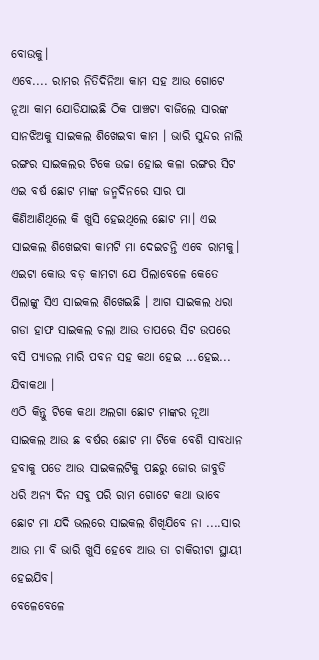ବୋଉକୁ।
ଏବେ.... ରାମର ନିତିଦିନିଆ କାମ ସହ ଆଉ ଗୋଟେ ନୂଆ କାମ ଯୋଡିଯାଇଛି ଠିକ ପାଞ୍ଚଟା ବାଜିଲେ ସାରଙ୍କ ସାନଝିଅକୁ ସାଇକଲ ଶିଖେଇବା କାମ । ଭାରି ସୁନ୍ଦର ନାଲି ରଙ୍ଗର ସାଇକଲର ଟିକେ ଉଚ୍ଚା ହୋଇ କଳା ରଙ୍ଗର ସିଟ ଏଇ ବର୍ଷ ଛୋଟ ମାଙ୍କ ଜନ୍ମଦିନରେ ସାର ପା କିଣିଆଣିଥିଲେ କି ଖୁସି ହେଇଥିଲେ ଛୋଟ ମା। ଏଇ ସାଇକଲ ଶିଖେଇବା କାମଟି ମା ଦେଇଚନ୍ତି ଏବେ ରାମକୁ। ଏଇଟା କୋଉ ବଡ଼ କାମଟା ଯେ ପିଲାବେଳେ କେତେ ପିଲାଙ୍କୁ ସିଏ ସାଇକଲ ଶିଖେଇଛି । ଆଗ ସାଇକଲ ଧରା ଗଡା ହାଫ ସାଇକଲ ଚଲା ଆଉ ତାପରେ ସିଟ ଉପରେ ବସି ପ୍ୟାଡଲ ମାରି ପବନ ସହ କଥା ହେଇ ...ହେଇ... ଯିବାକଥା ।
ଏଠି କିନ୍ତୁ ଟିକେ କଥା ଅଲଗା ଛୋଟ ମାଙ୍କର ନୂଆ ସାଇକଲ ଆଉ ଛ ବର୍ଷର ଛୋଟ ମା ଟିକେ ବେଶି ସାବଧାନ ହବାକୁ ପଡେ ଆଉ ସାଇକଲଟିକୁ ପଛରୁ ଜୋର ଜାବୁଡି ଧରି ଅନ୍ୟ ଦିନ ସବୁ ପରି ରାମ ଗୋଟେ କଥା ଭାବେ ଛୋଟ ମା ଯଦି ଭଲରେ ସାଇକଲ ଶିଖିଯିବେ ନା ....ସାର ଆଉ ମା ବି ଭାରି ଖୁସି ହେବେ ଆଉ ତା ଚାକିରୀଟା ସ୍ଥାୟୀ ହେଇଯିବ।
ବେଳେବେଳେ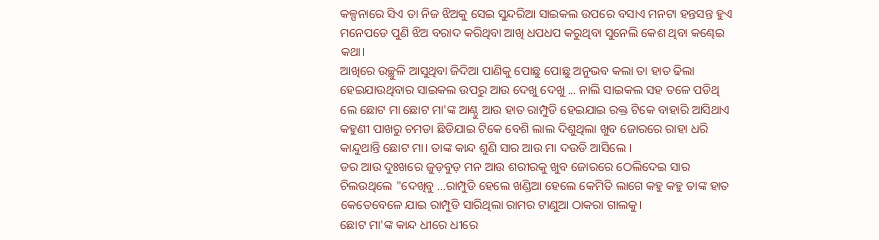କଳ୍ପନାରେ ସିଏ ତା ନିଜ ଝିଅକୁ ସେଇ ସୁନ୍ଦରିଆ ସାଇକଲ ଉପରେ ବସାଏ ମନଟା ହନ୍ତସନ୍ତ ହୁଏ ମନେପଡେ ପୁଣି ଝିଅ ବରାଦ କରିଥିବା ଆଖି ଧପଧପ କରୁଥିବା ସୁନେଲି କେଶ ଥିବା କଣ୍ଢେଇ କଥା।
ଆଖିରେ ଉଚ୍ଛୁଳି ଆସୁଥିବା ଜିଦିଆ ପାଣିକୁ ପୋଛୁ ପୋଛୁ ଅନୁଭବ କଲା ତା ହାତ ଢିଲା ହେଇଯାଉଥିବାର ସାଇକଲ ଉପରୁ ଆଉ ଦେଖୁ ଦେଖୁ ... ନାଲି ସାଇକଲ ସହ ତଳେ ପଡିଥି
ଲେ ଛୋଟ ମା ଛୋଟ ମା'ଙ୍କ ଆଣ୍ଠୁ ଆଉ ହାତ ରାମ୍ପୁଡି ହେଇଯାଇ ରକ୍ତ ଟିକେ ବାହାରି ଆସିଥାଏ କହୁଣୀ ପାଖରୁ ଚମଡା ଛିଡିଯାଇ ଟିକେ ବେଶି ଲାଲ ଦିଶୁଥିଲା ଖୁବ ଜୋରରେ ରାହା ଧରି କାନ୍ଦୁଥାନ୍ତି ଛୋଟ ମା। ତାଙ୍କ କାନ୍ଦ ଶୁଣି ସାର ଆଉ ମା ଦଉଡି ଆସିଲେ ।
ଡର ଆଉ ଦୁଃଖରେ ଜୁଡ଼ବୁଡ଼ ମନ ଆଉ ଶରୀରକୁ ଖୁବ ଜୋରରେ ଠେଲିଦେଇ ସାର ଚିଲଉଥିଲେ "ଦେଖିବୁ ...ରାମ୍ପୁଡି ହେଲେ ଖଣ୍ଡିଆ ହେଲେ କେମିତି ଲାଗେ କହୁ କହୁ ତାଙ୍କ ହାତ କେତେବେଳେ ଯାଇ ରାମ୍ପୁଡି ସାରିଥିଲା ରାମର ଟାଣୁଆ ଠାକରା ଗାଲକୁ।
ଛୋଟ ମା'ଙ୍କ କାନ୍ଦ ଧୀରେ ଧୀରେ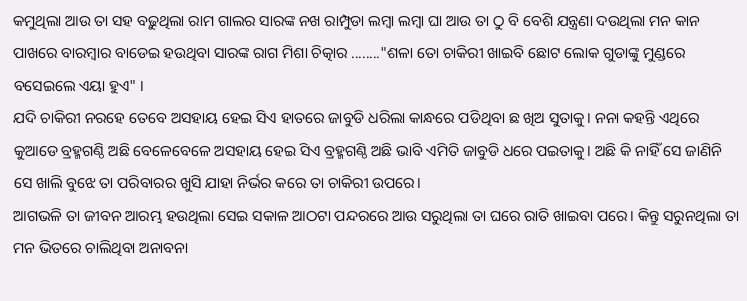କମୁଥିଲା ଆଉ ତା ସହ ବଢ଼ୁଥିଲା ରାମ ଗାଲର ସାରଙ୍କ ନଖ ରାମ୍ପୁଡା ଲମ୍ବା ଲମ୍ବା ଘା ଆଉ ତା ଠୁ ବି ବେଶି ଯନ୍ତ୍ରଣା ଦଉଥିଲା ମନ କାନ ପାଖରେ ବାରମ୍ବାର ବାଡେଇ ହଉଥିବା ସାରଙ୍କ ରାଗ ମିଶା ଚିତ୍କାର ........"ଶଳା ତୋ ଚାକିରୀ ଖାଇବି ଛୋଟ ଲୋକ ଗୁଡାଙ୍କୁ ମୁଣ୍ଡରେ ବସେଇଲେ ଏୟା ହୁଏ" ।
ଯଦି ଚାକିରୀ ନରହେ ତେବେ ଅସହାୟ ହେଇ ସିଏ ହାତରେ ଜାବୁଡି ଧରିଲା କାନ୍ଧରେ ପଡିଥିବା ଛ ଖିଅ ସୁତାକୁ। ନନା କହନ୍ତି ଏଥିରେ କୁଆଡେ ବ୍ରହ୍ମଗଣ୍ଠି ଅଛି ବେଳେବେଳେ ଅସହାୟ ହେଇ ସିଏ ବ୍ରହ୍ମଗଣ୍ଠି ଅଛି ଭାବି ଏମିତି ଜାବୁଡି ଧରେ ପଇତାକୁ। ଅଛି କି ନାହିଁ ସେ ଜାଣିନି ସେ ଖାଲି ବୁଝେ ତା ପରିବାରର ଖୁସି ଯାହା ନିର୍ଭର କରେ ତା ଚାକିରୀ ଉପରେ।
ଆଗଭଳି ତା ଜୀବନ ଆରମ୍ଭ ହଉଥିଲା ସେଇ ସକାଳ ଆଠଟା ପନ୍ଦରରେ ଆଉ ସରୁଥିଲା ତା ଘରେ ରାତି ଖାଇବା ପରେ। କିନ୍ତୁ ସରୁନଥିଲା ତା ମନ ଭିତରେ ଚାଲିଥିବା ଅନାବନା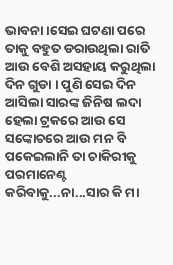ଭାବନା।ସେଇ ଘଟଣା ପରେ ତାକୁ ବହୁତ ଡରାଉଥିଲା ରାତି ଆଉ ବେଶି ଅସହାୟ କରୁଥିଲା ଦିନ ଗୁଡା । ପୁଣି ସେଇ ଦିନ ଆସିଲା ସାରଙ୍କ ଜିନିଷ ଲଦା ହେଲା ଟ୍ରକରେ ଆଉ ସେ ସଙ୍କୋଚରେ ଆଉ ମନ ବି ପକେଇଲାନି ତା ଚାକିରୀକୁ ପରମାନେଣ୍ଟ କରିବାକୁ...ନା...ସାର କି ମା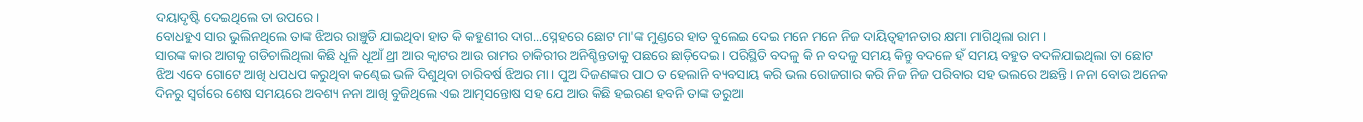ଦୟାଦୃଷ୍ଟି ଦେଇଥିଲେ ତା ଉପରେ।
ବୋଧହୁଏ ସାର ଭୁଲିନଥିଲେ ତାଙ୍କ ଝିଅର ରାଞ୍ଚୁଡି ଯାଇଥିବା ହାତ କି କହୁଣୀର ଦାଗ...ସ୍ନେହରେ ଛୋଟ ମା'ଙ୍କ ମୁଣ୍ଡରେ ହାତ ବୁଲେଇ ଦେଇ ମନେ ମନେ ନିଜ ଦାୟିତ୍ବହୀନତାର କ୍ଷମା ମାଗିଥିଲା ରାମ ।
ସାରଙ୍କ କାର ଆଗକୁ ଗଡିଚାଲିଥିଲା କିଛି ଧୂଳି ଧୂଆଁ ଥ୍ରୀ ଆର କ୍ୱାଟର ଆଉ ରାମର ଚାକିରୀର ଅନିଶ୍ଚିନ୍ତତାକୁ ପଛରେ ଛାଡ଼ିଦେଇ। ପରିସ୍ଥିତି ବଦଳୁ କି ନ ବଦଳୁ ସମୟ କିନ୍ତୁ ବଦଳେ ହଁ ସମୟ ବହୁତ ବଦଳିଯାଇଥିଲା ତା ଛୋଟ ଝିଅ ଏବେ ଗୋଟେ ଆଖି ଧପଧପ କରୁଥିବା କଣ୍ଢେଇ ଭଳି ଦିଶୁଥିବା ଚାରିବର୍ଷ ଝିଅର ମା। ପୁଅ ଦିଜଣଙ୍କର ପାଠ ତ ହେଲାନି ବ୍ୟବସାୟ କରି ଭଲ ରୋଜଗାର କରି ନିଜ ନିଜ ପରିବାର ସହ ଭଲରେ ଅଛନ୍ତି। ନନା ବୋଉ ଅନେକ ଦିନରୁ ସ୍ୱର୍ଗରେ ଶେଷ ସମୟରେ ଅବଶ୍ୟ ନନା ଆଖି ବୁଜିଥିଲେ ଏଇ ଆତ୍ମସନ୍ତୋଷ ସହ ଯେ ଆଉ କିଛି ହଇରଣ ହବନି ତାଙ୍କ ଡରୁଆ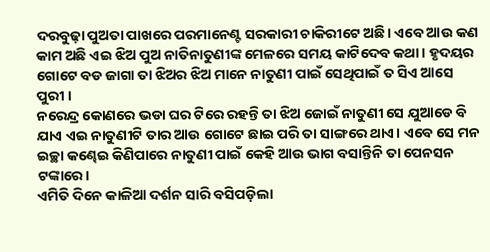ଦରବୁଢ଼ା ପୁଅତା ପାଖରେ ପରମାନେଣ୍ଟ ସରକାରୀ ଚାକିରୀଟେ ଅଛି। ଏବେ ଆଉ କଣ କାମ ଅଛି ଏଇ ଝିଅ ପୁଅ ନାତିନାତୁଣୀଙ୍କ ମେଳରେ ସମୟ କାଟିଦେବ କଥା । ହୃଦୟର ଗୋଟେ ବଡ ଜାଗା ତା ଝିଅର ଝିଅ ମାନେ ନାତୁଣୀ ପାଇଁ ସେଥିପାଇଁ ତ ସିଏ ଆସେ ପୁରୀ ।
ନରେନ୍ଦ୍ର କୋଣରେ ଭଡା ଘର ଟିରେ ରହନ୍ତି ତା ଝିଅ ଜୋଇଁ ନାତୁଣୀ ସେ ଯୁଆଡେ ବି ଯାଏ ଏଇ ନାତୁଣୀଟି ତାର ଆଉ ଗୋଟେ ଛାଇ ପରି ତା ସାଙ୍ଗରେ ଥାଏ। ଏବେ ସେ ମନ ଇଚ୍ଛା କଣ୍ଢେଇ କିଣିପାରେ ନାତୁଣୀ ପାଇଁ କେହି ଆଉ ଭାଗ ବସାନ୍ତିନି ତା ପେନସନ ଟଙ୍କାରେ।
ଏମିତି ଦିନେ କାଳିଆ ଦର୍ଶନ ସାରି ବସିପଡ଼ିଲା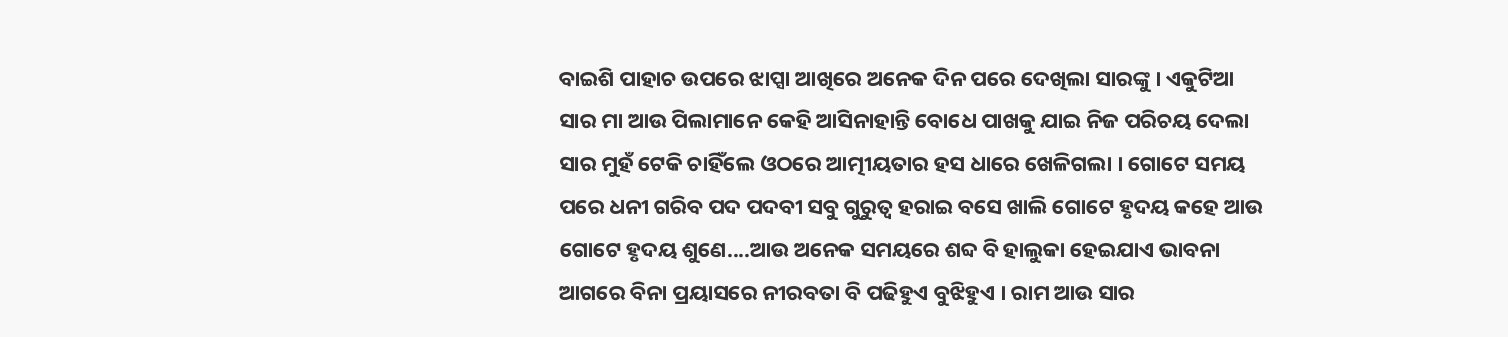ବାଇଶି ପାହାଚ ଉପରେ ଝାପ୍ସା ଆଖିରେ ଅନେକ ଦିନ ପରେ ଦେଖିଲା ସାରଙ୍କୁ । ଏକୁଟିଆ ସାର ମା ଆଉ ପିଲାମାନେ କେହି ଆସିନାହାନ୍ତି ବୋଧେ ପାଖକୁ ଯାଇ ନିଜ ପରିଚୟ ଦେଲା ସାର ମୁହଁ ଟେକି ଚାହିଁଲେ ଓଠରେ ଆତ୍ମୀୟତାର ହସ ଧାରେ ଖେଳିଗଲା । ଗୋଟେ ସମୟ ପରେ ଧନୀ ଗରିବ ପଦ ପଦବୀ ସବୁ ଗୁରୁତ୍ୱ ହରାଇ ବସେ ଖାଲି ଗୋଟେ ହୃଦୟ କହେ ଆଉ ଗୋଟେ ହୃଦୟ ଶୁଣେ....ଆଉ ଅନେକ ସମୟରେ ଶବ୍ଦ ବି ହାଲୁକା ହେଇଯାଏ ଭାବନା ଆଗରେ ବିନା ପ୍ରୟାସରେ ନୀରବତା ବି ପଢିହୁଏ ବୁଝିହୁଏ । ରାମ ଆଉ ସାର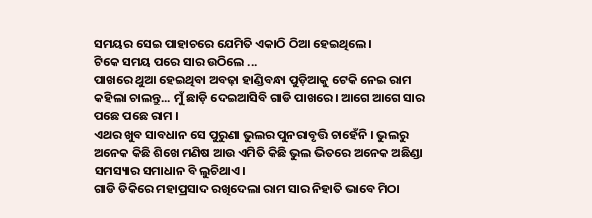ସମୟର ସେଇ ପାହାଚରେ ଯେମିତି ଏକାଠି ଠିଆ ହେଇଥିଲେ।
ଟିକେ ସମୟ ପରେ ସାର ଉଠିଲେ ...
ପାଖରେ ଥୁଆ ହେଇଥିବା ଅବଢ଼ା ହାଣ୍ଡିବନ୍ଧା ପୁଡ଼ିଆକୁ ଟେକି ନେଇ ରାମ କହିଲା ଚାଲନ୍ତୁ... ମୁଁ ଛାଡ଼ି ଦେଇଆସିବି ଗାଡି ପାଖରେ। ଆଗେ ଆଗେ ସାର ପଛେ ପଛେ ରାମ ।
ଏଥର ଖୁବ ସାବଧାନ ସେ ପୁରୁଣା ଭୁଲର ପୁନରାବୃତ୍ତି ଚାହେଁନି । ଭୁଲରୁ ଅନେକ କିଛି ଶିଖେ ମଣିଷ ଆଉ ଏମିତି କିଛି ଭୁଲ ଭିତରେ ଅନେକ ଅଛିଣ୍ଡା ସମସ୍ୟାର ସମାଧାନ ବି ଲୁଚିଥାଏ।
ଗାଡି ଡିକିରେ ମହାପ୍ରସାଦ ରଖିଦେଲା ରାମ ସାର ନିହାତି ଭାବେ ମିଠା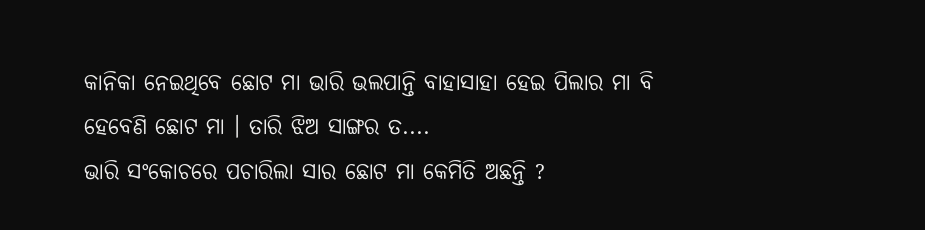କାନିକା ନେଇଥିବେ ଛୋଟ ମା ଭାରି ଭଲପାନ୍ତି ବାହାସାହା ହେଇ ପିଲାର ମା ବି ହେବେଣି ଛୋଟ ମା । ତାରି ଝିଅ ସାଙ୍ଗର ତ....
ଭାରି ସଂକୋଚରେ ପଚାରିଲା ସାର ଛୋଟ ମା କେମିତି ଅଛନ୍ତି ?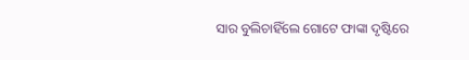ସାର ବୁଲିଚାହିଁଲେ ଗୋଟେ ଫାଙ୍କା ଦୃଷ୍ଟିରେ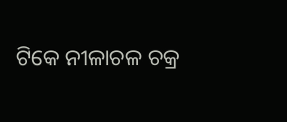ଟିକେ ନୀଳାଚଳ ଚକ୍ର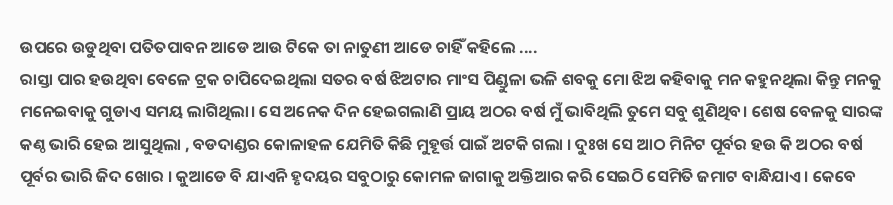ଉପରେ ଉଡୁଥିବା ପତିତପାବନ ଆଡେ ଆଉ ଟିକେ ତା ନାତୁଣୀ ଆଡେ ଚାହିଁ କହିଲେ ....
ରାସ୍ତା ପାର ହଉଥିବା ବେଳେ ଟ୍ରକ ଚାପିଦେଇଥିଲା ସତର ବର୍ଷ ଝିଅଟାର ମାଂସ ପିଣ୍ଡୁଳା ଭଳି ଶବକୁ ମୋ ଝିଅ କହିବାକୁ ମନ କହୁନଥିଲା କିନ୍ତୁ ମନକୁ ମନେଇବାକୁ ଗୁଡାଏ ସମୟ ଲାଗିଥିଲା। ସେ ଅନେକ ଦିନ ହେଇଗଲାଣି ପ୍ରାୟ ଅଠର ବର୍ଷ ମୁଁ ଭାବିଥିଲି ତୁମେ ସବୁ ଶୁଣିଥିବ। ଶେଷ ବେଳକୁ ସାରଙ୍କ କଣ୍ଠ ଭାରି ହେଇ ଆସୁଥିଲା , ବଡଦାଣ୍ଡର କୋଳାହଳ ଯେମିତି କିଛି ମୁହୂର୍ତ୍ତ ପାଇଁ ଅଟକି ଗଲା । ଦୁଃଖ ସେ ଆଠ ମିନିଟ ପୂର୍ବର ହଉ କି ଅଠର ବର୍ଷ ପୂର୍ବର ଭାରି ଜିଦ ଖୋର । କୁଆଡେ ବି ଯାଏନି ହୃଦୟର ସବୁଠାରୁ କୋମଳ ଜାଗାକୁ ଅକ୍ତିଆର କରି ସେଇଠି ସେମିତି ଜମାଟ ବାନ୍ଧିଯାଏ । କେବେ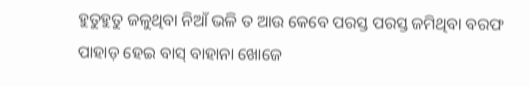ହୁତୁହୁତୁ ଜଳୁଥିବା ନିଆଁ ଭଳି ତ ଆଉ କେବେ ପରସ୍ତ ପରସ୍ତ ଜମିଥିବା ବରଫ ପାହାଡ଼ ହେଇ ବାସ୍ ବାହାନା ଖୋଜେ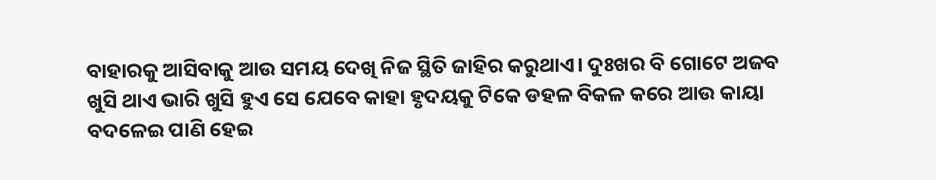ବାହାରକୁ ଆସିବାକୁ ଆଉ ସମୟ ଦେଖି ନିଜ ସ୍ଥିତି ଜାହିର କରୁଥାଏ। ଦୁଃଖର ବି ଗୋଟେ ଅଜବ ଖୁସି ଥାଏ ଭାରି ଖୁସି ହୁଏ ସେ ଯେବେ କାହା ହୃଦୟକୁ ଟିକେ ଡହଳ ବିକଳ କରେ ଆଉ କାୟା ବଦଳେଇ ପାଣି ହେଇ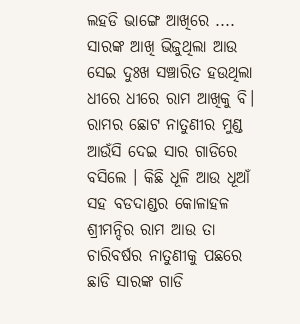ଲହଡି ଭାଙ୍ଗେ ଆଖିରେ ....
ସାରଙ୍କ ଆଖି ଭିଜୁଥିଲା ଆଉ ସେଇ ଦୁଃଖ ସଞ୍ଚାରିତ ହଉଥିଲା ଧୀରେ ଧୀରେ ରାମ ଆଖିକୁ ବି। ରାମର ଛୋଟ ନାତୁଣୀର ମୁଣ୍ଡ ଆଉଁସି ଦେଇ ସାର ଗାଡିରେ ବସିଲେ । କିଛି ଧୂଳି ଆଉ ଧୂଆଁ ସହ ବଡଦାଣ୍ଡର କୋଳାହଳ ଶ୍ରୀମନ୍ଦିର ରାମ ଆଉ ତା ଚାରିବର୍ଷର ନାତୁଣୀକୁ ପଛରେ ଛାଡି ସାରଙ୍କ ଗାଡି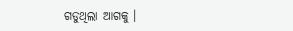ଗଡୁଥିଲା ଆଗକୁ ।